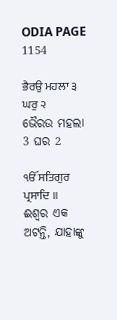ODIA PAGE 1154

ਭੈਰਉ ਮਹਲਾ ੩ ਘਰੁ ੨
ଭୈରଉ ମହଲା 3 ଘର 2

ੴ ਸਤਿਗੁਰ ਪ੍ਰਸਾਦਿ ॥
ଈଶ୍ଵର ଏକ ଅଟନ୍ତି, ଯାହାଙ୍କୁ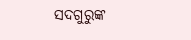ସଦଗୁରୁଙ୍କ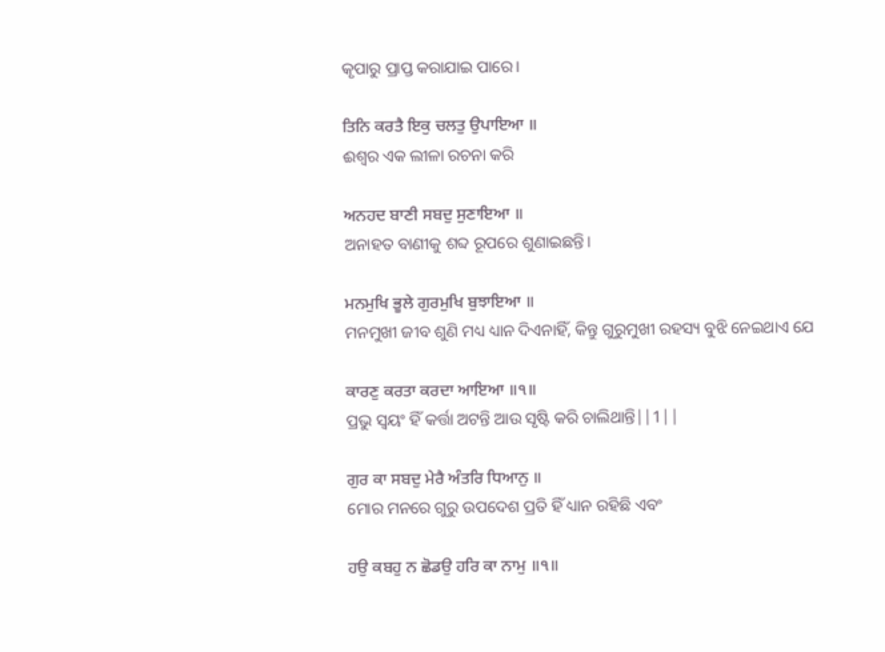କୃପାରୁ ପ୍ରାପ୍ତ କରାଯାଇ ପାରେ।

ਤਿਨਿ ਕਰਤੈ ਇਕੁ ਚਲਤੁ ਉਪਾਇਆ ॥
ଈଶ୍ଵର ଏକ ଲୀଳା ରଚନା କରି

ਅਨਹਦ ਬਾਣੀ ਸਬਦੁ ਸੁਣਾਇਆ ॥
ଅନାହତ ବାଣୀକୁ ଶବ୍ଦ ରୂପରେ ଶୁଣାଇଛନ୍ତି।

ਮਨਮੁਖਿ ਭੂਲੇ ਗੁਰਮੁਖਿ ਬੁਝਾਇਆ ॥
ମନମୁଖୀ ଜୀବ ଶୁଣି ମଧ୍ୟ ଧ୍ୟାନ ଦିଏନାହିଁ, କିନ୍ତୁ ଗୁରୁମୁଖୀ ରହସ୍ୟ ବୁଝି ନେଇଥାଏ ଯେ

ਕਾਰਣੁ ਕਰਤਾ ਕਰਦਾ ਆਇਆ ॥੧॥
ପ୍ରଭୁ ସ୍ଵୟଂ ହିଁ କର୍ତ୍ତା ଅଟନ୍ତି ଆଉ ସୃଷ୍ଟି କରି ଚାଲିଥାନ୍ତି||1||

ਗੁਰ ਕਾ ਸਬਦੁ ਮੇਰੈ ਅੰਤਰਿ ਧਿਆਨੁ ॥
ମୋର ମନରେ ଗୁରୁ ଉପଦେଶ ପ୍ରତି ହିଁ ଧ୍ୟାନ ରହିଛି ଏବଂ

ਹਉ ਕਬਹੁ ਨ ਛੋਡਉ ਹਰਿ ਕਾ ਨਾਮੁ ॥੧॥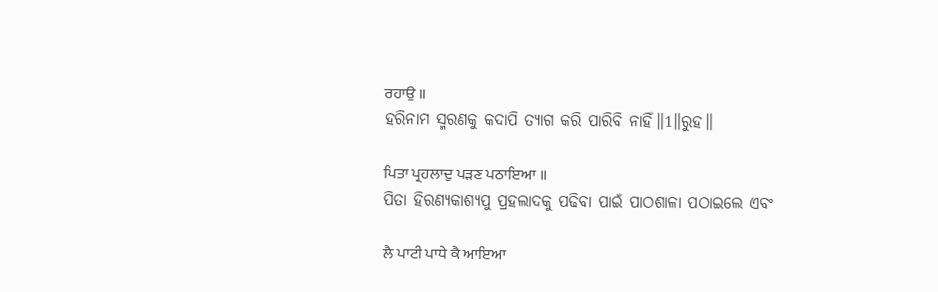ਰਹਾਉ ॥
ହରିନାମ ସ୍ମରଣକୁ କଦାପି ତ୍ୟାଗ କରି ପାରିବି ନାହିଁ॥1॥ରୁହ॥

ਪਿਤਾ ਪ੍ਰਹਲਾਦੁ ਪੜਣ ਪਠਾਇਆ ॥
ପିତା ହିରଣ୍ୟକାଶ୍ୟପୁ ପ୍ରହଲାଦକୁ ପଢିବା ପାଇଁ ପାଠଶାଳା ପଠାଇଲେ ଏବଂ

ਲੈ ਪਾਟੀ ਪਾਧੇ ਕੈ ਆਇਆ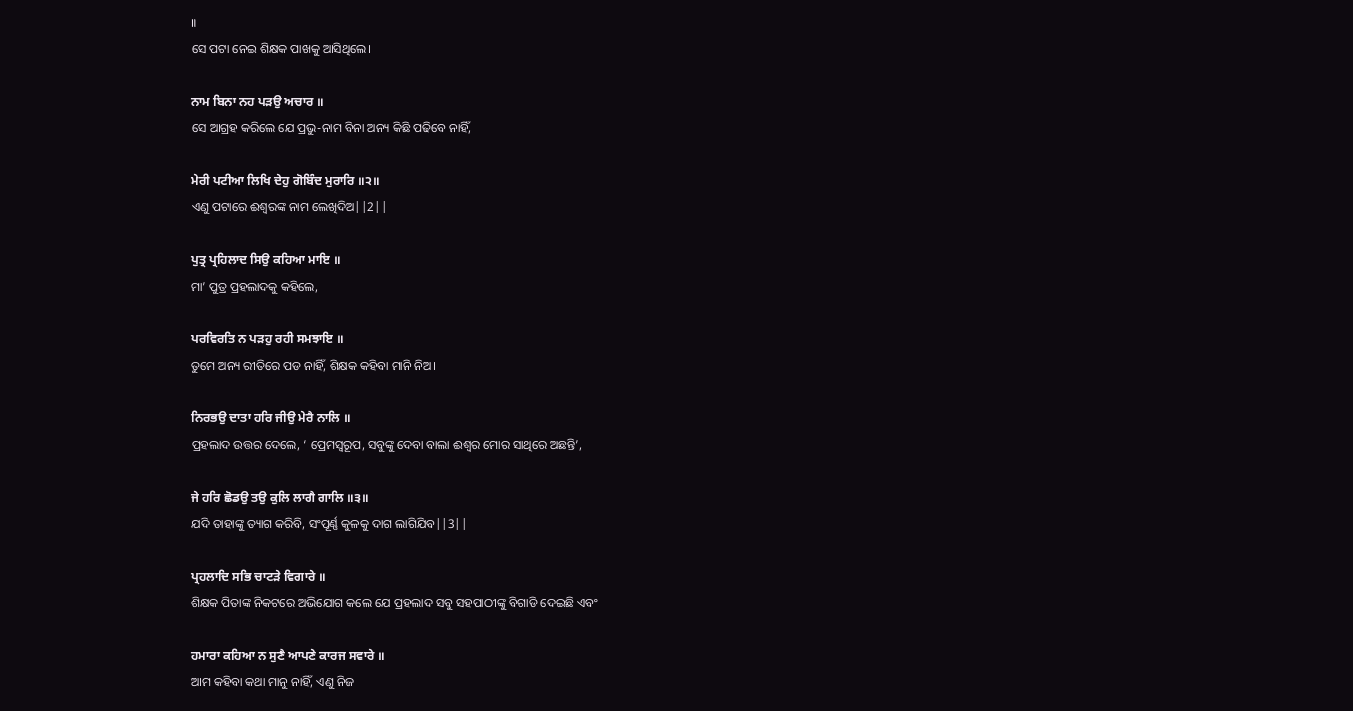॥
ସେ ପଟା ନେଇ ଶିକ୍ଷକ ପାଖକୁ ଆସିଥିଲେ।

ਨਾਮ ਬਿਨਾ ਨਹ ਪੜਉ ਅਚਾਰ ॥
ସେ ଆଗ୍ରହ କରିଲେ ଯେ ପ୍ରଭୁ-ନାମ ବିନା ଅନ୍ୟ କିଛି ପଢିବେ ନାହିଁ,

ਮੇਰੀ ਪਟੀਆ ਲਿਖਿ ਦੇਹੁ ਗੋਬਿੰਦ ਮੁਰਾਰਿ ॥੨॥
ଏଣୁ ପଟାରେ ଈଶ୍ଵରଙ୍କ ନାମ ଲେଖିଦିଅ||2||

ਪੁਤ੍ਰ ਪ੍ਰਹਿਲਾਦ ਸਿਉ ਕਹਿਆ ਮਾਇ ॥
ମା’ ପୁତ୍ର ପ୍ରହଲାଦକୁ କହିଲେ,

ਪਰਵਿਰਤਿ ਨ ਪੜਹੁ ਰਹੀ ਸਮਝਾਇ ॥
ତୁମେ ଅନ୍ୟ ରୀତିରେ ପଡ ନାହିଁ, ଶିକ୍ଷକ କହିବା ମାନି ନିଅ।

ਨਿਰਭਉ ਦਾਤਾ ਹਰਿ ਜੀਉ ਮੇਰੈ ਨਾਲਿ ॥
ପ୍ରହଲାଦ ଉତ୍ତର ଦେଲେ, ‘ ପ୍ରେମସ୍ଵରୂପ, ସବୁଙ୍କୁ ଦେବା ବାଲା ଈଶ୍ଵର ମୋର ସାଥିରେ ଅଛନ୍ତି’,

ਜੇ ਹਰਿ ਛੋਡਉ ਤਉ ਕੁਲਿ ਲਾਗੈ ਗਾਲਿ ॥੩॥
ଯଦି ତାହାଙ୍କୁ ତ୍ୟାଗ କରିବି, ସଂପୂର୍ଣ୍ଣ କୁଳକୁ ଦାଗ ଲାଗିଯିବ||3||

ਪ੍ਰਹਲਾਦਿ ਸਭਿ ਚਾਟੜੇ ਵਿਗਾਰੇ ॥
ଶିକ୍ଷକ ପିତାଙ୍କ ନିକଟରେ ଅଭିଯୋଗ କଲେ ଯେ ପ୍ରହଲାଦ ସବୁ ସହପାଠୀଙ୍କୁ ବିଗାଡି ଦେଇଛି ଏବଂ

ਹਮਾਰਾ ਕਹਿਆ ਨ ਸੁਣੈ ਆਪਣੇ ਕਾਰਜ ਸਵਾਰੇ ॥
ଆମ କହିବା କଥା ମାନୁ ନାହିଁ, ଏଣୁ ନିଜ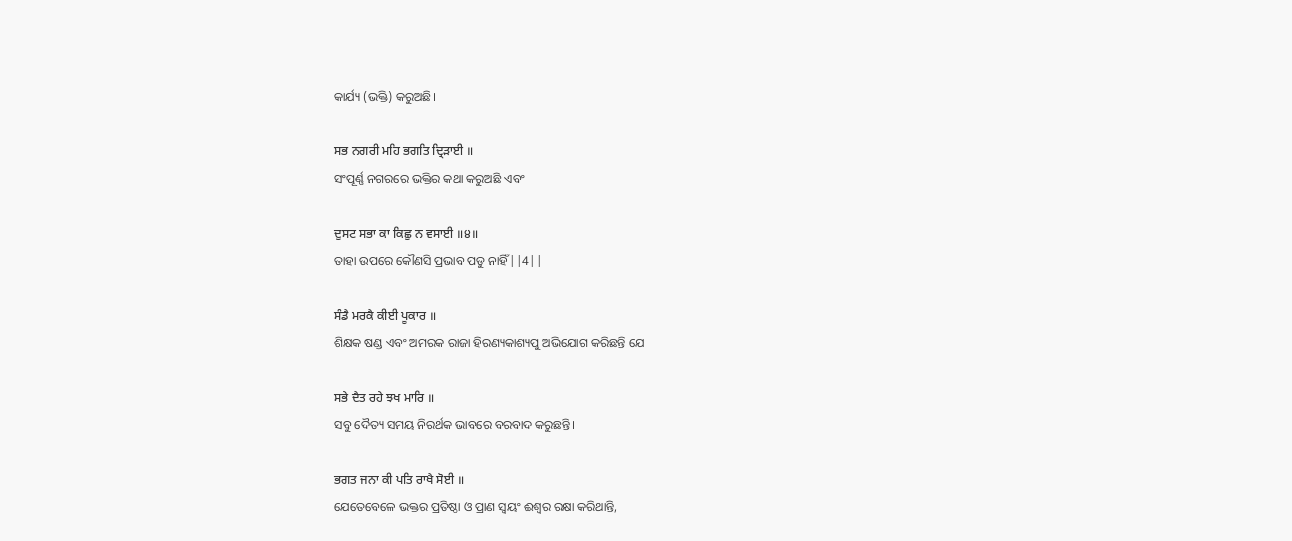କାର୍ଯ୍ୟ (ଭକ୍ତି) କରୁଅଛି।

ਸਭ ਨਗਰੀ ਮਹਿ ਭਗਤਿ ਦ੍ਰਿੜਾਈ ॥
ସଂପୂର୍ଣ୍ଣ ନଗରରେ ଭକ୍ତିର କଥା କରୁଅଛି ଏବଂ

ਦੁਸਟ ਸਭਾ ਕਾ ਕਿਛੁ ਨ ਵਸਾਈ ॥੪॥
ତାହା ଉପରେ କୌଣସି ପ୍ରଭାବ ପଡୁ ନାହିଁ||4||

ਸੰਡੈ ਮਰਕੈ ਕੀਈ ਪੂਕਾਰ ॥
ଶିକ୍ଷକ ଷଣ୍ଡ ଏବଂ ଅମରକ ରାଜା ହିରଣ୍ୟକାଶ୍ୟପୁ ଅଭିଯୋଗ କରିଛନ୍ତି ଯେ

ਸਭੇ ਦੈਤ ਰਹੇ ਝਖ ਮਾਰਿ ॥
ସବୁ ଦୈତ୍ୟ ସମୟ ନିରର୍ଥକ ଭାବରେ ବରବାଦ କରୁଛନ୍ତି।

ਭਗਤ ਜਨਾ ਕੀ ਪਤਿ ਰਾਖੈ ਸੋਈ ॥
ଯେତେବେଳେ ଭକ୍ତର ପ୍ରତିଷ୍ଠା ଓ ପ୍ରାଣ ସ୍ଵୟଂ ଈଶ୍ଵର ରକ୍ଷା କରିଥାନ୍ତି,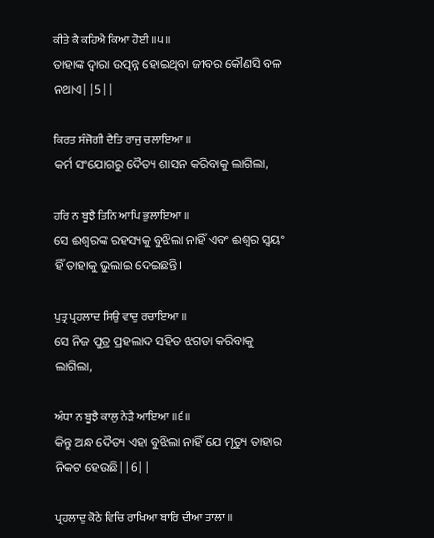ਕੀਤੇ ਕੈ ਕਹਿਐ ਕਿਆ ਹੋਈ ॥੫॥
ତାହାଙ୍କ ଦ୍ଵାରା ଉତ୍ପନ୍ନ ହୋଇଥିବା ଜୀବର କୌଣସି ବଳ ନଥାଏ||5||

ਕਿਰਤ ਸੰਜੋਗੀ ਦੈਤਿ ਰਾਜੁ ਚਲਾਇਆ ॥
କର୍ମ ସଂଯୋଗରୁ ଦୈତ୍ୟ ଶାସନ କରିବାକୁ ଲାଗିଲା,

ਹਰਿ ਨ ਬੂਝੈ ਤਿਨਿ ਆਪਿ ਭੁਲਾਇਆ ॥
ସେ ଈଶ୍ଵରଙ୍କ ରହସ୍ୟକୁ ବୁଝିଲା ନାହିଁ ଏବଂ ଈଶ୍ଵର ସ୍ଵୟଂ ହିଁ ତାହାକୁ ଭୁଲାଇ ଦେଇଛନ୍ତି।

ਪੁਤ੍ਰ ਪ੍ਰਹਲਾਦ ਸਿਉ ਵਾਦੁ ਰਚਾਇਆ ॥
ସେ ନିଜ ପୁତ୍ର ପ୍ରହଲାଦ ସହିତ ଝଗଡା କରିବାକୁ ଲାଗିଲା,

ਅੰਧਾ ਨ ਬੂਝੈ ਕਾਲੁ ਨੇੜੈ ਆਇਆ ॥੬॥
କିନ୍ତୁ ଅନ୍ଧ ଦୈତ୍ୟ ଏହା ବୁଝିଲା ନାହିଁ ଯେ ମୃତ୍ୟୁ ତାହାର ନିକଟ ହେଉଛି||6||

ਪ੍ਰਹਲਾਦੁ ਕੋਠੇ ਵਿਚਿ ਰਾਖਿਆ ਬਾਰਿ ਦੀਆ ਤਾਲਾ ॥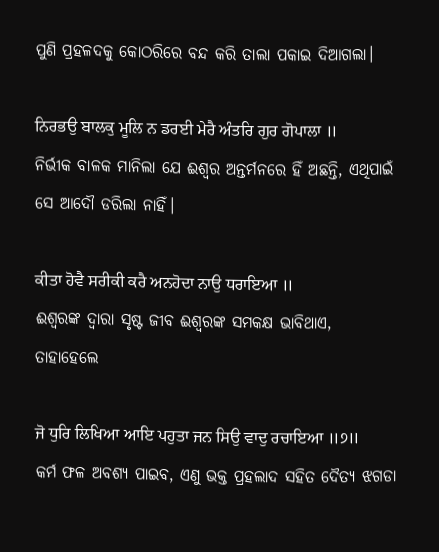ପୁଣି ପ୍ରହଳଦକୁ କୋଠରିରେ ବନ୍ଦ କରି ତାଲା ପକାଇ ଦିଆଗଲା।

ਨਿਰਭਉ ਬਾਲਕੁ ਮੂਲਿ ਨ ਡਰਈ ਮੇਰੈ ਅੰਤਰਿ ਗੁਰ ਗੋਪਾਲਾ ॥
ନିର୍ଭୀକ ବାଳକ ମାନିଲା ଯେ ଈଶ୍ଵର ଅନ୍ତର୍ମନରେ ହିଁ ଅଛନ୍ତି, ଏଥିପାଇଁ ସେ ଆଦୌ ଡରିଲା ନାହିଁ।

ਕੀਤਾ ਹੋਵੈ ਸਰੀਕੀ ਕਰੈ ਅਨਹੋਦਾ ਨਾਉ ਧਰਾਇਆ ॥
ଈଶ୍ଵରଙ୍କ ଦ୍ଵାରା ସୃଷ୍ଟ ଜୀବ ଈଶ୍ଵରଙ୍କ ସମକକ୍ଷ ଭାବିଥାଏ, ତାହାହେଲେ

ਜੋ ਧੁਰਿ ਲਿਖਿਆ ਆਇ ਪਹੁਤਾ ਜਨ ਸਿਉ ਵਾਦੁ ਰਚਾਇਆ ॥੭॥
କର୍ମ ଫଳ ଅବଶ୍ୟ ପାଇବ, ଏଣୁ ଭକ୍ତ ପ୍ରହଲାଦ ସହିତ ଦୈତ୍ୟ ଝଗଡା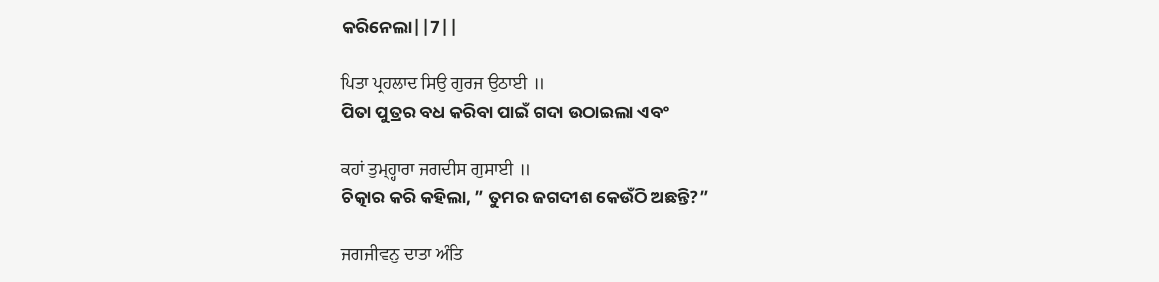କରିନେଲା||7||

ਪਿਤਾ ਪ੍ਰਹਲਾਦ ਸਿਉ ਗੁਰਜ ਉਠਾਈ ॥
ପିତା ପୁତ୍ରର ବଧ କରିବା ପାଇଁ ଗଦା ଉଠାଇଲା ଏବଂ

ਕਹਾਂ ਤੁਮ੍ਹ੍ਹਾਰਾ ਜਗਦੀਸ ਗੁਸਾਈ ॥
ଚିତ୍କାର କରି କହିଲା, ” ତୁମର ଜଗଦୀଶ କେଉଁଠି ଅଛନ୍ତି?”

ਜਗਜੀਵਨੁ ਦਾਤਾ ਅੰਤਿ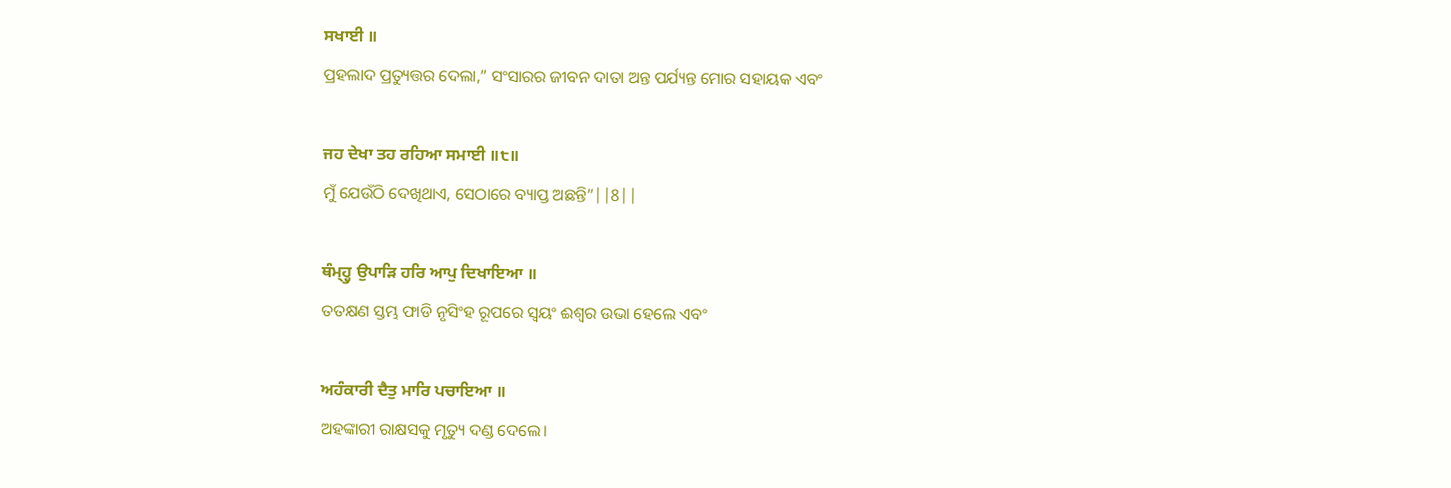ਸਖਾਈ ॥
ପ୍ରହଲାଦ ପ୍ରତ୍ୟୁତ୍ତର ଦେଲା,” ସଂସାରର ଜୀବନ ଦାତା ଅନ୍ତ ପର୍ଯ୍ୟନ୍ତ ମୋର ସହାୟକ ଏବଂ

ਜਹ ਦੇਖਾ ਤਹ ਰਹਿਆ ਸਮਾਈ ॥੮॥
ମୁଁ ଯେଉଁଠି ଦେଖିଥାଏ, ସେଠାରେ ବ୍ୟାପ୍ତ ଅଛନ୍ତି”||8||

ਥੰਮ੍ਹ੍ਹੁ ਉਪਾੜਿ ਹਰਿ ਆਪੁ ਦਿਖਾਇਆ ॥
ତତକ୍ଷଣ ସ୍ତମ୍ଭ ଫାଡି ନୃସିଂହ ରୂପରେ ସ୍ଵୟଂ ଈଶ୍ଵର ଉଭା ହେଲେ ଏବଂ

ਅਹੰਕਾਰੀ ਦੈਤੁ ਮਾਰਿ ਪਚਾਇਆ ॥
ଅହଙ୍କାରୀ ରାକ୍ଷସକୁ ମୃତ୍ୟୁ ଦଣ୍ଡ ଦେଲେ।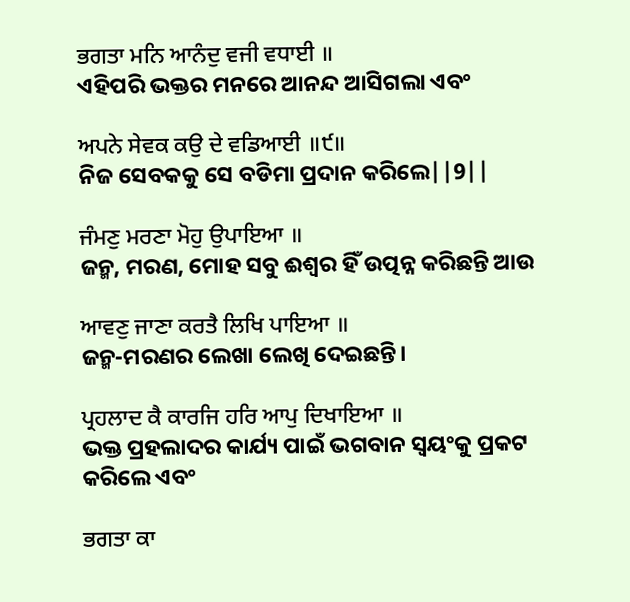ਭਗਤਾ ਮਨਿ ਆਨੰਦੁ ਵਜੀ ਵਧਾਈ ॥
ଏହିପରି ଭକ୍ତର ମନରେ ଆନନ୍ଦ ଆସିଗଲା ଏବଂ

ਅਪਨੇ ਸੇਵਕ ਕਉ ਦੇ ਵਡਿਆਈ ॥੯॥
ନିଜ ସେବକକୁ ସେ ବଡିମା ପ୍ରଦାନ କରିଲେ||9||

ਜੰਮਣੁ ਮਰਣਾ ਮੋਹੁ ਉਪਾਇਆ ॥
ଜନ୍ମ, ମରଣ, ମୋହ ସବୁ ଈଶ୍ଵର ହିଁ ଉତ୍ପନ୍ନ କରିଛନ୍ତି ଆଉ

ਆਵਣੁ ਜਾਣਾ ਕਰਤੈ ਲਿਖਿ ਪਾਇਆ ॥
ଜନ୍ମ-ମରଣର ଲେଖା ଲେଖି ଦେଇଛନ୍ତି।

ਪ੍ਰਹਲਾਦ ਕੈ ਕਾਰਜਿ ਹਰਿ ਆਪੁ ਦਿਖਾਇਆ ॥
ଭକ୍ତ ପ୍ରହଲାଦର କାର୍ଯ୍ୟ ପାଇଁ ଭଗବାନ ସ୍ଵୟଂକୁ ପ୍ରକଟ କରିଲେ ଏବଂ

ਭਗਤਾ ਕਾ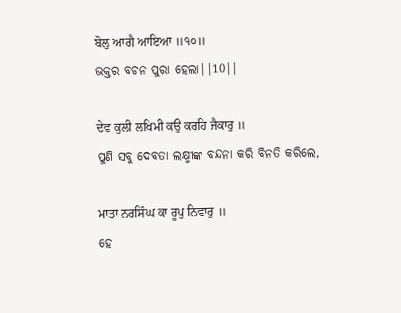ਬੋਲੁ ਆਗੈ ਆਇਆ ॥੧੦॥
ଭକ୍ତର ବଚନ ପୁରା ହେଲା||10||

ਦੇਵ ਕੁਲੀ ਲਖਿਮੀ ਕਉ ਕਰਹਿ ਜੈਕਾਰੁ ॥
ପୁଣି ସବୁ ଦେବତା ଲକ୍ଷ୍ମୀଙ୍କ ବନ୍ଦନା କରି ବିନତି କରିଲେ,

ਮਾਤਾ ਨਰਸਿੰਘ ਕਾ ਰੂਪੁ ਨਿਵਾਰੁ ॥
ହେ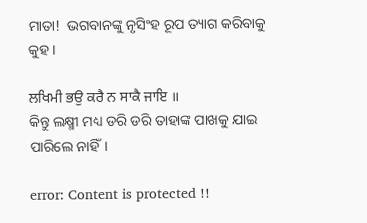ମାତା!  ଭଗବାନଙ୍କୁ ନୃସିଂହ ରୂପ ତ୍ୟାଗ କରିବାକୁ କୁହ।

ਲਖਿਮੀ ਭਉ ਕਰੈ ਨ ਸਾਕੈ ਜਾਇ ॥
କିନ୍ତୁ ଲକ୍ଷ୍ମୀ ମଧ୍ୟ ଡରି ଡରି ତାହାଙ୍କ ପାଖକୁ ଯାଇ ପାରିଲେ ନାହିଁ।

error: Content is protected !!